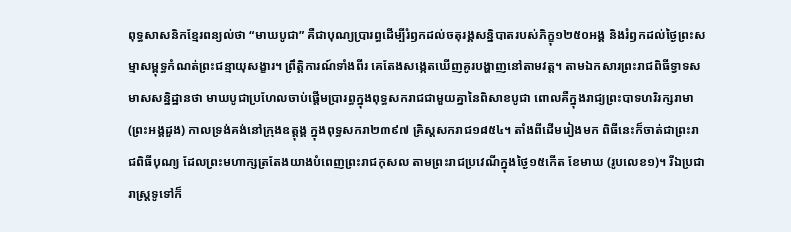ពុទ្ធសាសនិកខ្មែរពន្យល់ថា “មាឃបូជា” គឺជាបុណ្យប្រារព្ធដើម្បីរំឭកដល់ចតុរង្គសន្និបាតរបស់ភិក្ខុ១២៥០អង្គ និងរំឭកដល់ថ្ងៃព្រះសម្មាសម្ពុទ្ធកំណត់ព្រះជន្មាយុសង្ខារ។ ព្រឹត្តិការណ៍ទាំងពីរ គេតែងសង្កេតឃើញគូរបង្ហាញនៅតាមវត្ត។ តាមឯកសារព្រះរាជពិធីទ្វាទសមាសសន្និដ្ឋានថា មាឃបូជាប្រហែលចាប់ផ្តើមប្រារព្ធក្នុងពុទ្ធសករាជជាមួយគ្នានៃពិសាខបូជា ពោលគឺក្នុងរាជ្យព្រះបាទហរិរក្សរាមា (ព្រះអង្គដួង) កាលទ្រង់គង់នៅក្រុងឧត្តុង្គ ក្នុងពុទ្ធសករា២៣៩៧ គ្រិស្តសករាជ១៨៥៤។ តាំងពីដើមរៀងមក ពិធីនេះក៏ចាត់ជាព្រះរាជពិធីបុណ្យ ដែលព្រះមហាក្សត្រតែងយាងបំពេញព្រះរាជកុសល តាមព្រះរាជប្រវេណីក្នុងថ្ងៃ១៥កើត ខែមាឃ (រូបលេខ១)។ រីឯប្រជារាស្រ្តទូទៅក៏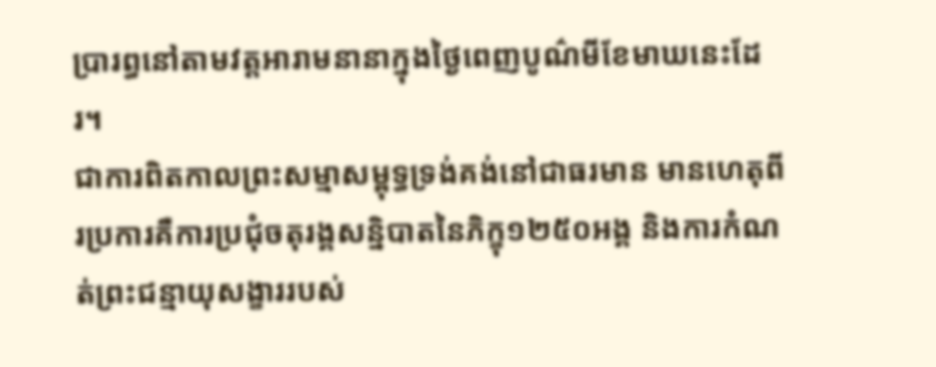ប្រារព្ធនៅតាមវត្តអារាមនានាក្នុងថ្ងៃពេញបូណ៌មីខែមាឃនេះដែរ។
ជាការពិតកាលព្រះសម្មាសម្ពុទ្ធទ្រង់គង់នៅជាធរមាន មានហេតុពីរប្រការគឺការប្រជុំចតុរង្គសន្និបាតនៃភិក្ខុ១២៥០អង្គ និងការកំណត់ព្រះជន្មាយុសង្ខាររបស់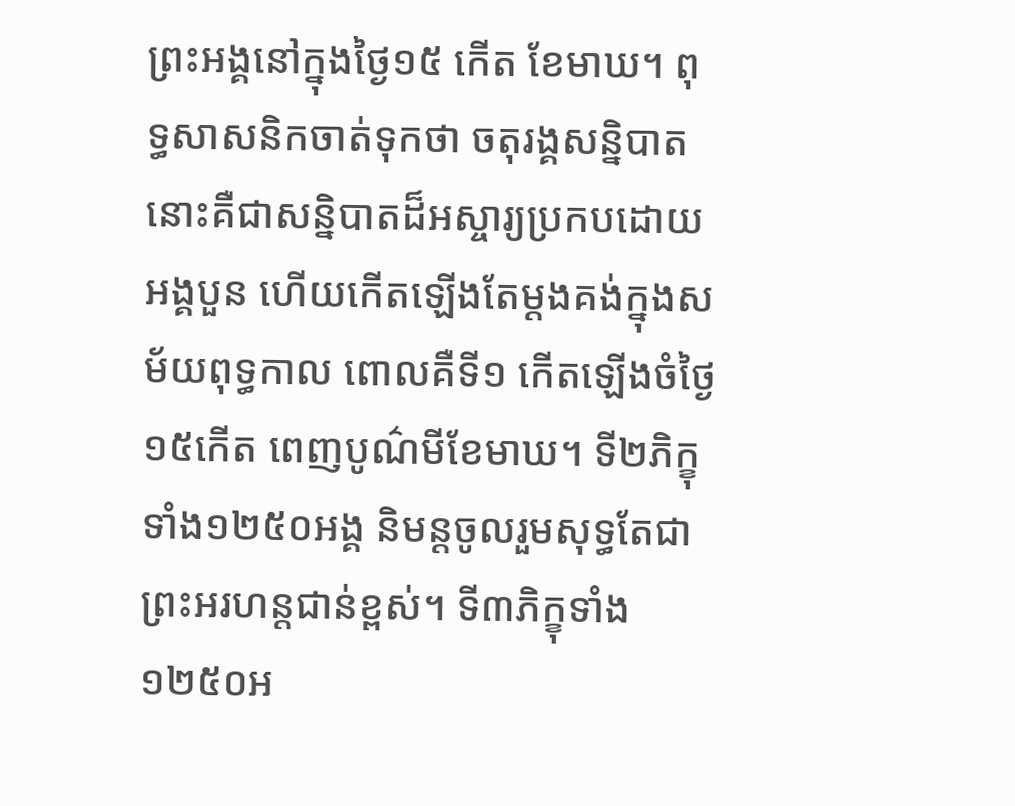ព្រះអង្គនៅក្នុងថ្ងៃ១៥ កើត ខែមាឃ។ ពុទ្ធសាសនិកចាត់ទុកថា ចតុរង្គសន្និបាតនោះគឺជាសន្និបាតដ៏អស្ចារ្យប្រកបដោយអង្គបួន ហើយកើតឡើងតែម្តងគង់ក្នុងសម័យពុទ្ធកាល ពោលគឺទី១ កើតឡើងចំថ្ងៃ១៥កើត ពេញបូណ៌មីខែមាឃ។ ទី២ភិក្ខុទាំង១២៥០អង្គ និមន្តចូលរួមសុទ្ធតែជាព្រះអរហន្តជាន់ខ្ពស់។ ទី៣ភិក្ខុទាំង១២៥០អ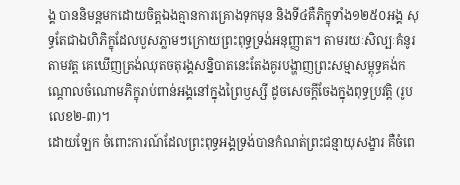ង្គ បាននិមន្តមកដោយចិត្តឯងគ្មានការគ្រោងទុកមុន និងទី៤គឺភិក្ខុទាំង១២៥០អង្គ សុទ្ធតែជាឯហិភិក្ខុដែលបួសភ្លាមៗក្រោយព្រះពុទ្ធទ្រង់អនុញ្ញាត។ តាមរយៈសិល្បៈគំនូរតាមវត្ត គេឃើញត្រង់ឈុតចតុរង្គសន្និបាតនេះតែងគូរបង្ហាញព្រះសម្មាសម្ពុទ្ធគង់កណ្តោលចំណោមភិក្ខុរាប់ពាន់អង្គនៅក្នុងព្រៃឫស្សី ដូចសេចក្តីចែងក្នុងពុទ្ធប្រវត្តិ (រូបលេខ២-៣)។
ដោយឡែក ចំពោះការណ៍ដែលព្រះពុទ្ធអង្គទ្រង់បានកំណត់ព្រះជន្មាយុសង្ខារ គឺចំពេ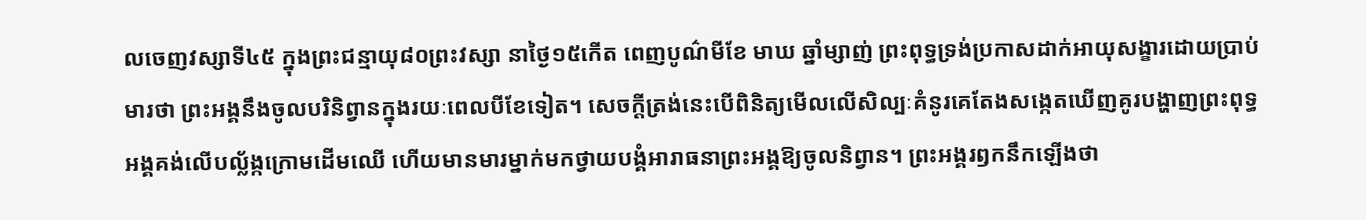លចេញវស្សាទី៤៥ ក្នុងព្រះជន្មាយុ៨០ព្រះវស្សា នាថ្ងៃ១៥កើត ពេញបូណ៌មីខែ មាឃ ឆ្នាំម្សាញ់ ព្រះពុទ្ធទ្រង់ប្រកាសដាក់អាយុសង្ខារដោយប្រាប់មារថា ព្រះអង្គនឹងចូលបរិនិព្វានក្នុងរយៈពេលបីខែទៀត។ សេចក្តីត្រង់នេះបើពិនិត្យមើលលើសិល្បៈគំនូរគេតែងសង្កេតឃើញគូរបង្ហាញព្រះពុទ្ធអង្គគង់លើបល្ល័ង្កក្រោមដើមឈើ ហើយមានមារម្នាក់មកថ្វាយបង្គំអារាធនាព្រះអង្គឱ្យចូលនិព្វាន។ ព្រះអង្គរឭកនឹកឡើងថា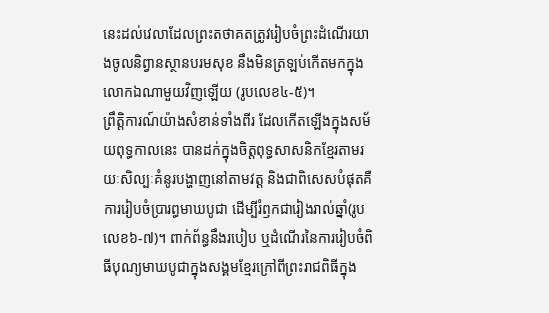នេះដល់វេលាដែលព្រះតថាគតត្រូវរៀបចំព្រះដំណើរយាងចូលនិព្វានស្ថានបរមសុខ នឹងមិនត្រឡប់កើតមកក្នុងលោកឯណាមួយវិញឡើយ (រូបលេខ៤-៥)។
ព្រឹត្តិការណ៍យ៉ាងសំខាន់ទាំងពីរ ដែលកើតឡើងក្នុងសម័យពុទ្ធកាលនេះ បានដក់ក្នុងចិត្តពុទ្ធសាសនិកខ្មែរតាមរយៈសិល្បៈគំនូរបង្ហាញនៅតាមវត្ត និងជាពិសេសបំផុតគឺការរៀបចំប្រារព្ធមាឃបូជា ដើម្បីរំឭកជារៀងរាល់ឆ្នាំ(រូបលេខ៦-៧)។ ពាក់ព័ន្ធនឹងរបៀប ឬដំណើរនៃការរៀបចំពិធីបុណ្យមាឃបូជាក្នុងសង្គមខ្មែរក្រៅពីព្រះរាជពិធីក្នុង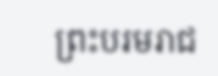ព្រះបរមរាជ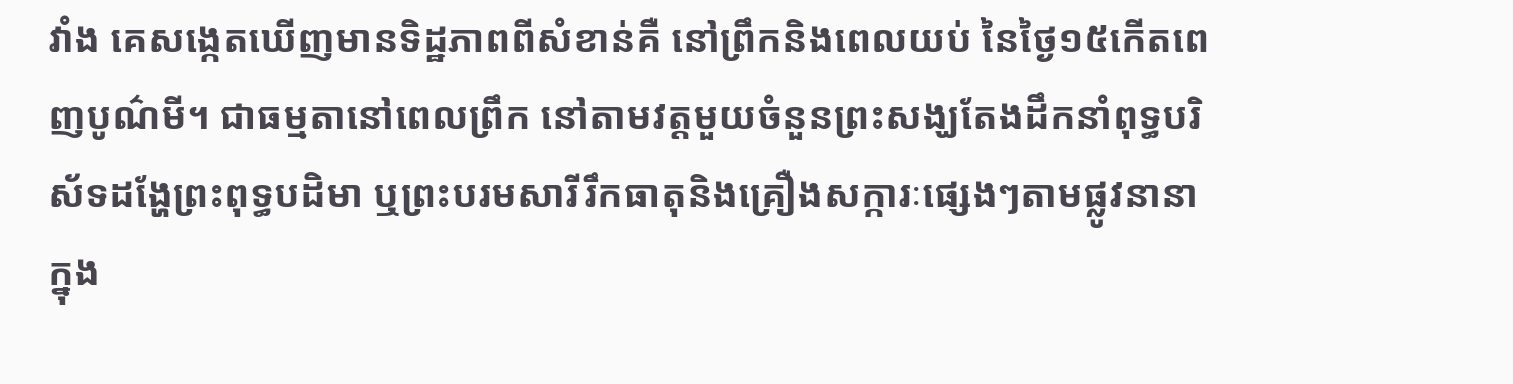វាំង គេសង្កេតឃើញមានទិដ្ឋភាពពីសំខាន់គឺ នៅព្រឹកនិងពេលយប់ នៃថ្ងៃ១៥កើតពេញបូណ៌មី។ ជាធម្មតានៅពេលព្រឹក នៅតាមវត្តមួយចំនួនព្រះសង្ឃតែងដឹកនាំពុទ្ធបរិស័ទដង្ហែព្រះពុទ្ធបដិមា ឬព្រះបរមសារីរឹកធាតុនិងគ្រឿងសក្ការៈផ្សេងៗតាមផ្លូវនានាក្នុង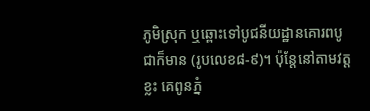ភូមិស្រុក ឬឆ្ពោះទៅបូជនីយដ្ឋានគោរពបូជាក៏មាន (រូបលេខ៨-៩)។ ប៉ុន្តែនៅតាមវត្តខ្លះ គេពូនភ្នំ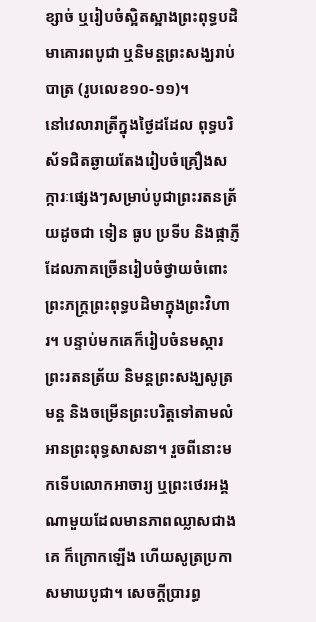ខ្សាច់ ឬរៀបចំស្អិតស្អាងព្រះពុទ្ធបដិមាគោរពបូជា ឬនិមន្តព្រះសង្ឃរាប់បាត្រ (រូបលេខ១០-១១)។
នៅវេលារាត្រីក្នុងថ្ងៃដដែល ពុទ្ធបរិស័ទជិតឆ្ងាយតែងរៀបចំគ្រឿងសក្ការៈផ្សេងៗសម្រាប់បូជាព្រះរតនត្រ័យដូចជា ទៀន ធូប ប្រទីប និងផ្កាភ្ញីដែលភាគច្រើនរៀបចំថ្វាយចំពោះព្រះភក្រ្តព្រះពុទ្ធបដិមាក្នុងព្រះវិហារ។ បន្ទាប់មកគេក៏រៀបចំនមស្ការព្រះរតនត្រ័យ និមន្តព្រះសង្ឃសូត្រមន្ត និងចម្រើនព្រះបរិត្តទៅតាមលំអានព្រះពុទ្ធសាសនា។ រួចពីនោះមកទើបលោកអាចារ្យ ឬព្រះថេរអង្គណាមួយដែលមានភាពឈ្លាសជាងគេ ក៏ក្រោកឡើង ហើយសូត្រប្រកាសមាឃបូជា។ សេចក្តីប្រារព្ធ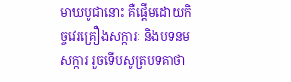មាឃបូជានោះ គឺផ្តើមដោយកិច្ចវេរគ្រឿងសក្ការៈ និងបទនមសក្ការ រួចទើបសូត្របទគាថា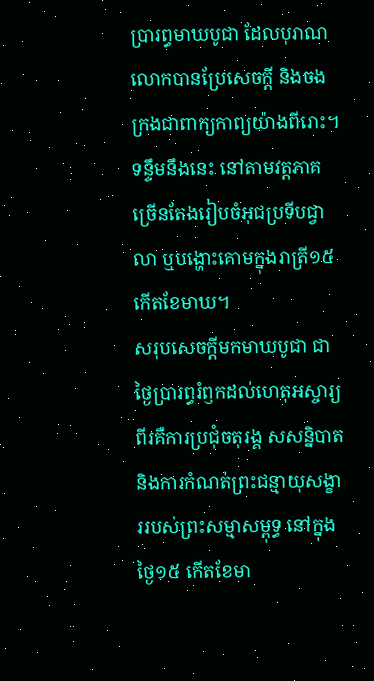ប្រារព្ធមាឃបូជា ដែលបុរាណលោកបានប្រែសេចក្តី និងចងក្រងជាពាក្យកាព្យយ៉ាងពីរោះ។ ទន្ទឹមនឹងនេះ នៅតាមវត្តភាគច្រើនតែងរៀបចំអុជប្រទីបជ្វាលា ឬបង្ហោះគោមក្នុងរាត្រី១៥ កើតខែមាឃ។
សរុបសេចក្តីមកមាឃបូជា ជាថ្ងៃប្រារព្ធរំឭកដល់ហេតុអស្ចារ្យពីរគឺការប្រជុំចតុរង្គ សសន្និបាត និងការកំណត់ព្រះជន្មាយុសង្ខាររបស់ព្រះសម្មាសម្ពុទ្ធ នៅក្នុងថ្ងៃ១៥ កើតខែមា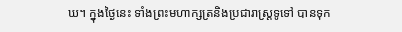ឃ។ ក្នុងថ្ងៃនេះ ទាំងព្រះមហាក្សត្រនិងប្រជារាស្រ្តទូទៅ បានទុក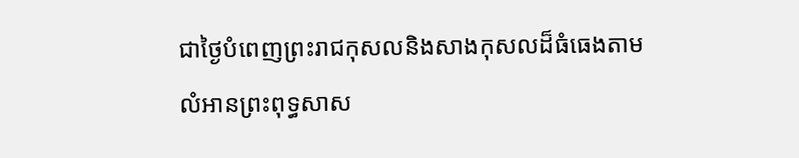ជាថ្ងៃបំពេញព្រះរាជកុសលនិងសាងកុសលដ៏ធំធេងតាមលំអានព្រះពុទ្ធសាស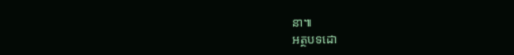នា៕
អត្ថបទដោ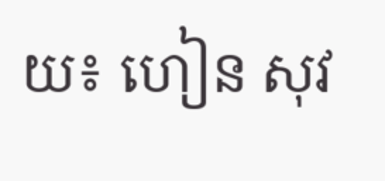យ៖ ហៀន សុវ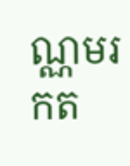ណ្ណមរកត